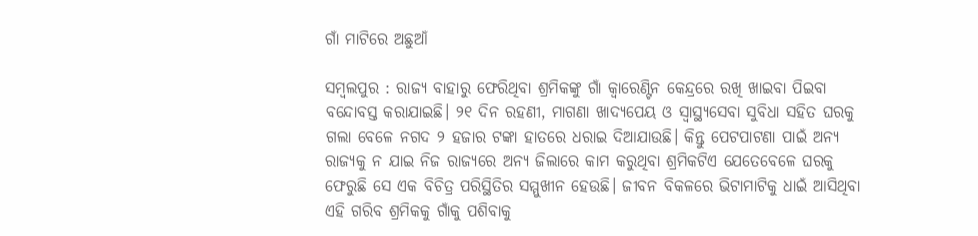ଗାଁ ମାଟିରେ ଅଛୁଆଁ

ସମ୍ବଲପୁର : ରାଜ୍ୟ ବାହାରୁ ଫେରିଥିବା ଶ୍ରମିକଙ୍କୁ ଗାଁ କ୍ୱାରେଣ୍ଟିନ କେନ୍ଦ୍ରରେ ରଖି ଖାଇବା ପିଇବା ବନ୍ଦୋବସ୍ତ କରାଯାଇଛି। ୨୧ ଦିନ ରହଣୀ, ମାଗଣା ଖାଦ୍ୟପେୟ ଓ ସ୍ୱାସ୍ଥ୍ୟସେବା ସୁବିଧା ସହିତ ଘରକୁ ଗଲା ବେଳେ ନଗଦ ୨ ହଜାର ଟଙ୍କା ହାତରେ ଧରାଇ ଦିଆଯାଉଛି। କିନ୍ତୁ ପେଟପାଟଣା ପାଇଁ ଅନ୍ୟ ରାଜ୍ୟକୁ ନ ଯାଇ ନିଜ ରାଜ୍ୟରେ ଅନ୍ୟ ଜିଲାରେ କାମ କରୁଥିବା ଶ୍ରମିକଟିଏ ଯେତେବେଳେ ଘରକୁ ଫେରୁଛି ସେ ଏକ ବିଚିତ୍ର ପରିସ୍ଥିତିର ସମ୍ମୁଖୀନ ହେଉଛି। ଜୀବନ ବିକଳରେ ଭିଟାମାଟିକୁ ଧାଇଁ ଆସିଥିବା ଏହି ଗରିବ ଶ୍ରମିକକୁ ଗାଁକୁ ପଶିବାକୁ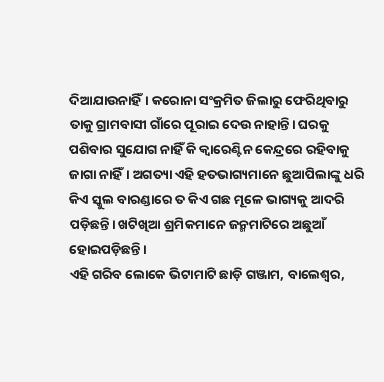ଦିଆଯାଉନାହିଁ। କରୋନା ସଂକ୍ରମିତ ଜିଲାରୁ ଫେରିଥିବାରୁ ତାକୁ ଗ୍ରାମବାସୀ ଗାଁରେ ପୂରାଇ ଦେଉ ନାହାନ୍ତି। ଘରକୁ ପଶିବାର ସୁଯୋଗ ନାହିଁ କି କ୍ୱାରେଣ୍ଟିନ କେନ୍ଦ୍ରରେ ରହିବାକୁ ଜାଗା ନାହିଁ। ଅଗତ୍ୟା ଏହି ହତଭାଗ୍ୟମାନେ ଛୁଆପିଲାଙ୍କୁ ଧରି କିଏ ସ୍କୁଲ ବାରଣ୍ଡାରେ ତ କିଏ ଗଛ ମୂଳେ ଭାଗ୍ୟକୁ ଆଦରି ପଡ଼ିଛନ୍ତି। ଖଟିଖିଆ ଶ୍ରମିକମାନେ ଜନ୍ମମାଟିରେ ଅଛୁଆଁ ହୋଇପଡ଼ିଛନ୍ତି।
ଏହି ଗରିବ ଲୋକେ ଭିଟାମାଟି ଛାଡ଼ି ଗଞ୍ଜାମ, ବାଲେଶ୍ୱର,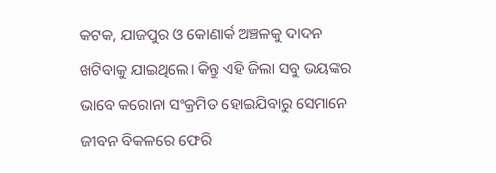କଟକ, ଯାଜପୁର ଓ କୋଣାର୍କ ଅଞ୍ଚଳକୁ ଦାଦନ ଖଟିବାକୁ ଯାଇଥିଲେ। କିନ୍ତୁ ଏହି ଜିଲା ସବୁ ଭୟଙ୍କର ଭାବେ କରୋନା ସଂକ୍ରମିତ ହୋଇଯିବାରୁ ସେମାନେ ଜୀବନ ବିକଳରେ ଫେରି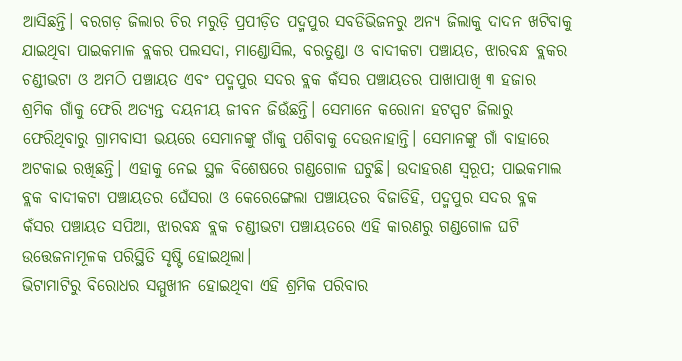ଆସିଛନ୍ତି। ବରଗଡ଼ ଜିଲାର ଚିର ମରୁଡ଼ି ପ୍ରପୀଡ଼ିତ ପଦ୍ମପୁର ସବଡିଭିଜନରୁ ଅନ୍ୟ ଜିଲାକୁ ଦାଦନ ଖଟିବାକୁ ଯାଇଥିବା ପାଇକମାଳ ବ୍ଲକର ପଲସଦା, ମାଣ୍ଡୋସିଲ, ବରତୁଣ୍ଡା ଓ ବାଦୀକଟା ପଞ୍ଚାୟତ, ଝାରବନ୍ଧ ବ୍ଲକର ଚଣ୍ଡୀଭଟା ଓ ଅମଠି ପଞ୍ଚାୟତ ଏବଂ ପଦ୍ମପୁର ସଦର ବ୍ଲକ କଁସର ପଞ୍ଚାୟତର ପାଖାପାଖି ୩ ହଜାର ଶ୍ରମିକ ଗାଁକୁ ଫେରି ଅତ୍ୟନ୍ତ ଦୟନୀୟ ଜୀବନ ଜିଉଁଛନ୍ତି। ସେମାନେ କରୋନା ହଟସ୍ପଟ ଜିଲାରୁ ଫେରିଥିବାରୁ ଗ୍ରାମବାସୀ ଭୟରେ ସେମାନଙ୍କୁ ଗାଁକୁ ପଶିବାକୁ ଦେଉନାହାନ୍ତି। ସେମାନଙ୍କୁ ଗାଁ ବାହାରେ ଅଟକାଇ ରଖିଛନ୍ତି। ଏହାକୁ ନେଇ ସ୍ଥଳ ବିଶେଷରେ ଗଣ୍ଡଗୋଳ ଘଟୁଛି। ଉଦାହରଣ ସ୍ୱରୂପ; ପାଇକମାଲ ବ୍ଲକ ବାଦୀକଟା ପଞ୍ଚାୟତର ଘେଁସରା ଓ କେରେଙ୍ଗେଲା ପଞ୍ଚାୟତର ବିଜାଡିହି, ପଦ୍ମପୁର ସଦର ବ୍ଳକ କଁସର ପଞ୍ଚାୟତ ସପିଆ, ଝାରବନ୍ଧ ବ୍ଲକ ଚଣ୍ଡୀଭଟା ପଞ୍ଚାୟତରେ ଏହି କାରଣରୁ ଗଣ୍ଡଗୋଳ ଘଟି ଉତ୍ତେଜନାମୂଳକ ପରିସ୍ଥିତି ସୃଷ୍ଟି ହୋଇଥିଲା।
ଭିଟାମାଟିରୁ ବିରୋଧର ସମ୍ମୁଖୀନ ହୋଇଥିବା ଏହି ଶ୍ରମିକ ପରିବାର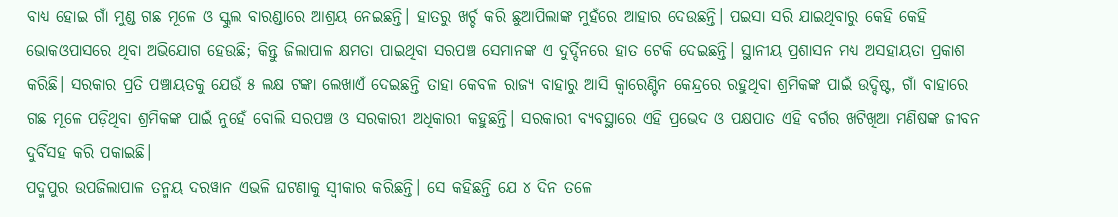ବାଧ୍ୟ ହୋଇ ଗାଁ ମୁଣ୍ଡ ଗଛ ମୂଳେ ଓ ସ୍କୁଲ ବାରଣ୍ଡାରେ ଆଶ୍ରୟ ନେଇଛନ୍ତି। ହାତରୁ ଖର୍ଚ୍ଚ କରି ଛୁଆପିଲାଙ୍କ ମୁହଁରେ ଆହାର ଦେଉଛନ୍ତି। ପଇସା ସରି ଯାଇଥିବାରୁ କେହି କେହି ଭୋକଓପାସରେ ଥିବା ଅଭିଯୋଗ ହେଉଛି; କିନ୍ତୁ ଜିଲାପାଳ କ୍ଷମତା ପାଇଥିବା ସରପଞ୍ଚ ସେମାନଙ୍କ ଏ ଦୁର୍ଦ୍ଦିନରେ ହାତ ଟେକି ଦେଇଛନ୍ତି। ସ୍ଥାନୀୟ ପ୍ରଶାସନ ମଧ୍ୟ ଅସହାୟତା ପ୍ରକାଶ କରିଛି। ସରକାର ପ୍ରତି ପଞ୍ଚାୟତକୁ ଯେଉଁ ୫ ଲକ୍ଷ ଟଙ୍କା ଲେଖାଏଁ ଦେଇଛନ୍ତି ତାହା କେବଳ ରାଜ୍ୟ ବାହାରୁ ଆସି କ୍ୱାରେଣ୍ଟିନ କେନ୍ଦ୍ରରେ ରହୁଥିବା ଶ୍ରମିକଙ୍କ ପାଇଁ ଉଦ୍ଦିଷ୍ଟ, ଗାଁ ବାହାରେ ଗଛ ମୂଳେ ପଡ଼ିଥିବା ଶ୍ରମିକଙ୍କ ପାଇଁ ନୁହେଁ ବୋଲି ସରପଞ୍ଚ ଓ ସରକାରୀ ଅଧିକାରୀ କହୁଛନ୍ତି। ସରକାରୀ ବ୍ୟବସ୍ଥାରେ ଏହି ପ୍ରଭେଦ ଓ ପକ୍ଷପାତ ଏହି ବର୍ଗର ଖଟିଖିଆ ମଣିଷଙ୍କ ଜୀବନ ଦୁର୍ବିସହ କରି ପକାଇଛି।
ପଦ୍ମପୁର ଉପଜିଲାପାଳ ତନ୍ମୟ ଦରୱାନ ଏଭଳି ଘଟଣାକୁ ସ୍ୱୀକାର କରିଛନ୍ତି। ସେ କହିଛନ୍ତି ଯେ ୪ ଦିନ ତଳେ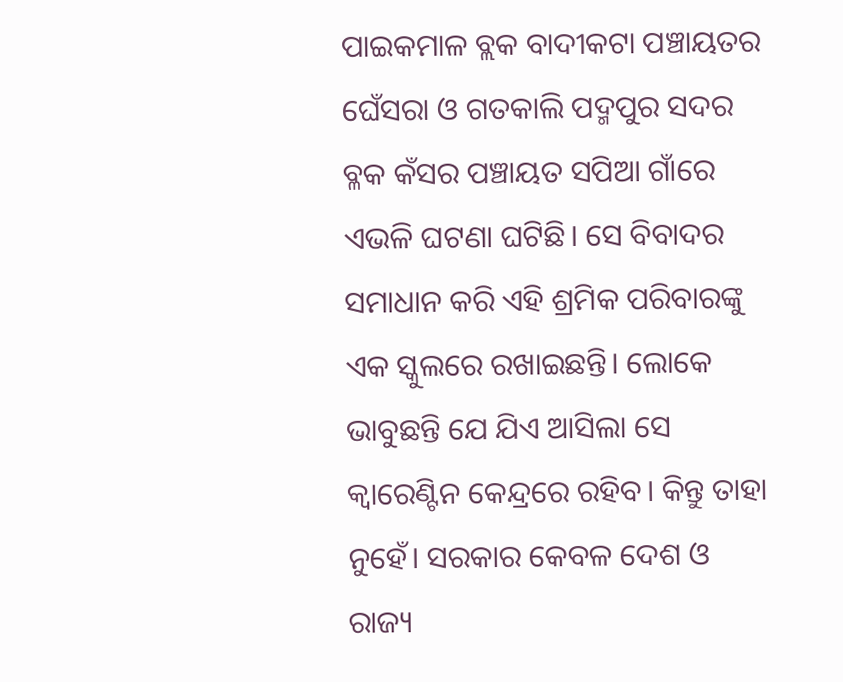ପାଇକମାଳ ବ୍ଲକ ବାଦୀକଟା ପଞ୍ଚାୟତର ଘେଁସରା ଓ ଗତକାଲି ପଦ୍ମପୁର ସଦର ବ୍ଳକ କଁସର ପଞ୍ଚାୟତ ସପିଆ ଗାଁରେ ଏଭଳି ଘଟଣା ଘଟିଛି। ସେ ବିବାଦର ସମାଧାନ କରି ଏହି ଶ୍ରମିକ ପରିବାରଙ୍କୁ ଏକ ସ୍କୁଲରେ ରଖାଇଛନ୍ତି। ଲୋକେ ଭାବୁଛନ୍ତି ଯେ ଯିଏ ଆସିଲା ସେ କ୍ୱାରେଣ୍ଟିନ କେନ୍ଦ୍ରରେ ରହିବ। କିନ୍ତୁ ତାହା ନୁହେଁ। ସରକାର କେବଳ ଦେଶ ଓ ରାଜ୍ୟ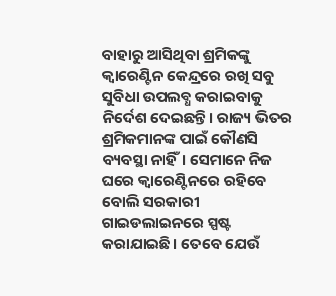ବାହାରୁ ଆସିଥିବା ଶ୍ରମିକଙ୍କୁ କ୍ୱାରେଣ୍ଟିନ କେନ୍ଦ୍ରରେ ରଖି ସବୁ ସୁବିଧା ଉପଲବ୍ଧ କରାଇବାକୁ ନିର୍ଦେଶ ଦେଇଛନ୍ତି। ରାଜ୍ୟ ଭିତର ଶ୍ରମିକମାନଙ୍କ ପାଇଁ କୌଣସି ବ୍ୟବସ୍ଥା ନାହିଁ। ସେମାନେ ନିଜ ଘରେ କ୍ୱାରେଣ୍ଟିନରେ ରହିବେ ବୋଲି ସରକାରୀ ଗାଇଡଲାଇନରେ ସ୍ପଷ୍ଟ କରାଯାଇଛି। ତେବେ ଯେଉଁ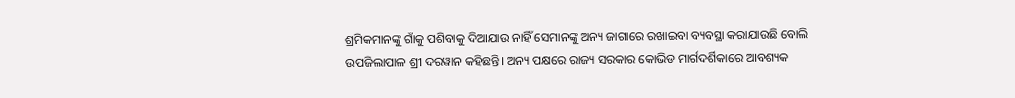ଶ୍ରମିକମାନଙ୍କୁ ଗାଁକୁ ପଶିବାକୁ ଦିଆଯାଉ ନାହିଁ ସେମାନଙ୍କୁ ଅନ୍ୟ ଜାଗାରେ ରଖାଇବା ବ୍ୟବସ୍ଥା କରାଯାଉଛି ବୋଲି ଉପଜିଲାପାଳ ଶ୍ରୀ ଦରୱାନ କହିଛନ୍ତି। ଅନ୍ୟ ପକ୍ଷରେ ରାଜ୍ୟ ସରକାର କୋଭିଡ ମାର୍ଗଦର୍ଶିକାରେ ଆବଶ୍ୟକ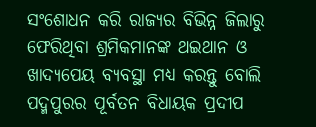ସଂଶୋଧନ କରି ରାଜ୍ୟର ବିଭିନ୍ନ ଜିଲାରୁ ଫେରିଥିବା ଶ୍ରମିକମାନଙ୍କ ଥଇଥାନ ଓ ଖାଦ୍ୟପେୟ ବ୍ୟବସ୍ଥା ମଧ୍ୟ କରନ୍ତୁ ବୋଲି ପଦ୍ମପୁରର ପୂର୍ବତନ ବିଧାୟକ ପ୍ରଦୀପ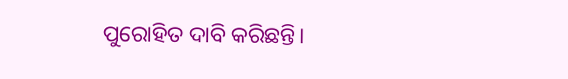ପୁରୋହିତ ଦାବି କରିଛନ୍ତି।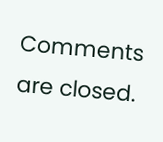Comments are closed.